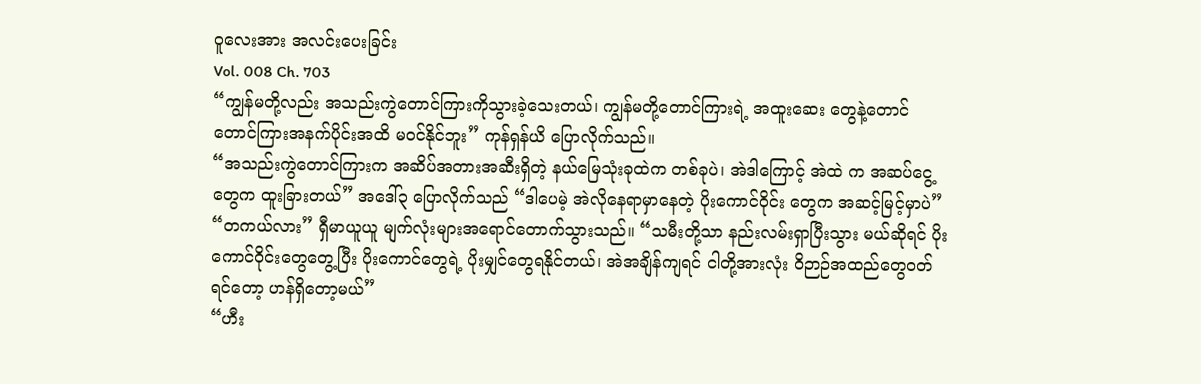ဝူလေးအား အလင်းပေးခြင်း
Vol. 008 Ch. 703
“ကျွန်မတို့လည်း အသည်းကွဲတောင်ကြားကိုသွားခဲ့သေးတယ်၊ ကျွန်မတို့တောင်ကြားရဲ့ အထူးဆေး တွေနဲ့တောင် တောင်ကြားအနက်ပိုင်းအထိ မဝင်နိုင်ဘူး” ကုန်ရှန်ယိ ပြောလိုက်သည်။
“အသည်းကွဲတောင်ကြားက အဆိပ်အတားအဆီးရှိတဲ့ နယ်မြေသုံးခုထဲက တစ်ခုပဲ၊ အဲဒါကြောင့် အဲထဲ က အဆပ်ငွေ့တွေက ထူးခြားတယ်” အဒေါ်၃ ပြောလိုက်သည် “ဒါပေမဲ့ အဲလိုနေရာမှာနေတဲ့ ပိုးကောင်ဝိုင်း တွေက အဆင့်မြင့်မှာပဲ”
“တကယ်လား” ရှီမာယူယူ မျက်လုံးများအရောင်တောက်သွားသည်။ “သမီးတို့သာ နည်းလမ်းရှာပြီးသွား မယ်ဆိုရင် ပိုးကောင်ဝိုင်းတွေတွေ့ပြီး ပိုးကောင်တွေရဲ့ ပိုးမျှင်တွေရနိုင်တယ်၊ အဲအချိန်ကျရင် ငါတို့အားလုံး ဝိဉာဉ်အထည်တွေဝတ်ရင်တော့ ဟန်ရှိတော့မယ်”
“ဟီး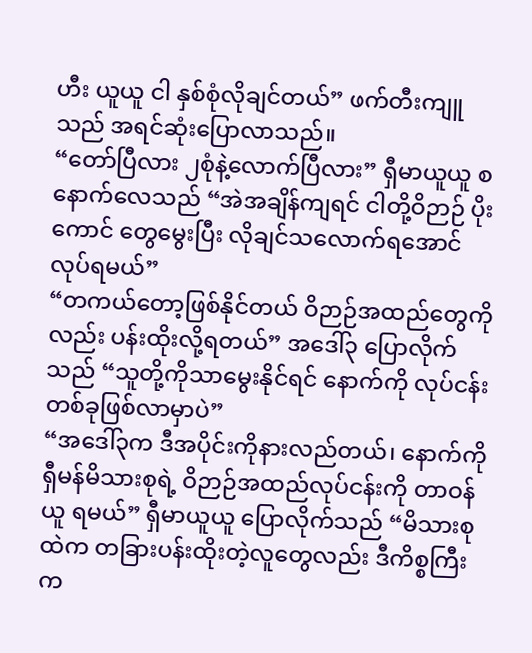ဟီး ယူယူ ငါ နှစ်စုံလိုချင်တယ်” ဖက်တီးကျူသည် အရင်ဆုံးပြောလာသည်။
“တော်ပြီလား ၂စုံနဲ့လောက်ပြီလား” ရှီမာယူယူ စနောက်လေသည် “အဲအချိန်ကျရင် ငါတို့ဝိဉာဉ် ပိုးကောင် တွေမွေးပြီး လိုချင်သလောက်ရအောင်လုပ်ရမယ်”
“တကယ်တော့ဖြစ်နိုင်တယ် ဝိဉာဉ်အထည်တွေကိုလည်း ပန်းထိုးလို့ရတယ်” အဒေါ်၃ ပြောလိုက်သည် “သူတို့ကိုသာမွေးနိုင်ရင် နောက်ကို လုပ်ငန်းတစ်ခုဖြစ်လာမှာပဲ”
“အဒေါ်၃က ဒီအပိုင်းကိုနားလည်တယ်၊ နောက်ကို ရှီမန်မိသားစုရဲ့ ဝိဉာဉ်အထည်လုပ်ငန်းကို တာဝန်ယူ ရမယ်” ရှီမာယူယူ ပြောလိုက်သည် “မိသားစုထဲက တခြားပန်းထိုးတဲ့လူတွေလည်း ဒီကိစ္စကြီးက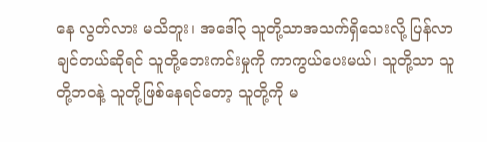နေ လွတ်လား မသိဘူး၊ အဒေါ်၃ သူတို့သာအသက်ရှိသေးလို့ ပြန်လာချင်တယ်ဆိုရင် သူတို့ဘေးကင်းမှုကို ကာကွယ်ပေးမယ်၊ သူတို့သာ သူတို့ဘဝနဲ့ သူတို့ဖြစ်နေရင်တော့ သူတို့ကို မ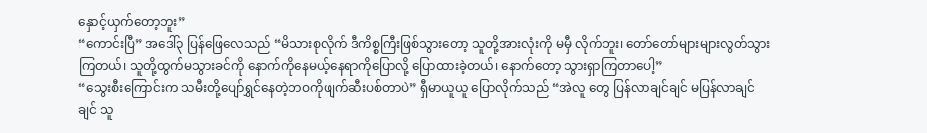နှောင့်ယှက်တော့ဘူး”
“ကောင်းပြီ” အဒေါ်၃ ပြန်ဖြေလေသည် “မိသားစုလိုက် ဒီကိစ္စကြီးဖြစ်သွားတော့ သူတို့အားလုံးကို မမှီ လိုက်ဘူး၊ တော်တော်များများလွတ်သွားကြတယ်၊ သူတို့ထွက်မသွားခင်ကို နောက်ကိုနေမယ့်နေရာကိုပြောလို့ ပြောထားခဲ့တယ်၊ နောက်တော့ သွားရှာကြတာပေါ့”
“သွေးစီးကြောင်းက သမီးတို့ပျော်ရွှင်နေတဲ့ဘဝကိုဖျက်ဆီးပစ်တာပဲ” ရှီမာယူယူ ပြောလိုက်သည် “အဲလူ တွေ ပြန်လာချင်ချင် မပြန်လာချင်ချင် သူ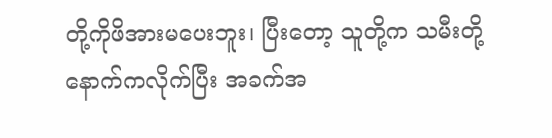တို့ကိုဖိအားမပေးဘူး၊ ပြီးတော့ သူတို့က သမီးတို့နောက်ကလိုက်ပြီး အခက်အ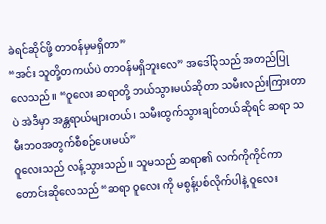ခဲရင်ဆိုင်ဖို့ တာဝန်မှမရှိတာ”
“အင်း သူတို့တကယ်ပဲ တာဝန်မရှိဘူးလေ” အဒေါ်၃သည် အတည်ပြုလေသည်။ “ဝူလေး ဆရာတို့ ဘယ်သွားမယ်ဆိုတာ သမီးလည်းကြားတာပဲ အဲဒီမှာ အန္တရာယ်များတယ်၊ သမီးထွက်သွားချင်တယ်ဆိုရင် ဆရာ သမီးဘဝအတွက်စီစဉ်ပေးမယ်”
ဝူလေးသည် လန့်သွားသည်။ သူမသည် ဆရာ၏ လက်ကိုကိုင်ကာ တောင်းဆိုလေသည် “ဆရာ ဝူလေး ကို မစွန့်ပစ်လိုက်ပါနဲ့ ဝူလေး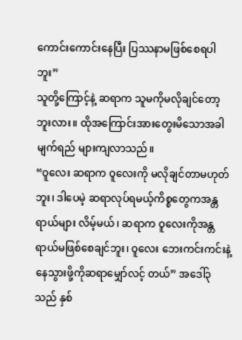ကောင်းကောင်းနေပြီး ပြဿနာမဖြစ်စေရပါဘူး”
သူတို့ကြောင့်နဲ့ ဆရာက သူမကိုမလိုချင်တော့ဘူးလား။ ထိုအကြောင်းအားတွေးမိသောအခါ မျက်ရည် များကျလာသည်။
“ဝူလေး ဆရာက ဝူလေးကို မလိုချင်တာမဟုတ်ဘူး၊ ဒါပေမဲ့ ဆရာလုပ်ရမယ့်ကိစ္စတွေကအန္တရာယ်များ လိမ့်မယ်၊ ဆရာက ဝူလေးကိုအန္တရာယ်မဖြစ်စေချင်ဘူး၊ ဝူလေး ဘေးကင်းကင်းနဲ့နေသွားဖို့ကိုဆရာမျှော်လင့် တယ်” အဒေါ်၃သည် နှစ်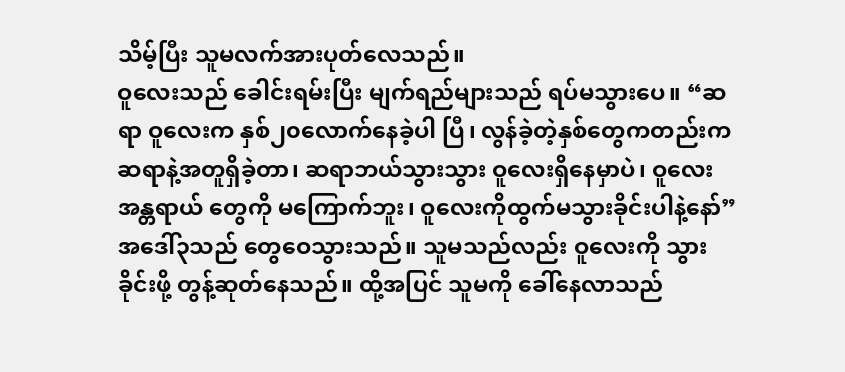သိမ့်ပြီး သူမလက်အားပုတ်လေသည်။
ဝူလေးသည် ခေါင်းရမ်းပြီး မျက်ရည်များသည် ရပ်မသွားပေ။ “ဆရာ ဝူလေးက နှစ်၂၀လောက်နေခဲ့ပါ ပြီ၊ လွန်ခဲ့တဲ့နှစ်တွေကတည်းက ဆရာနဲ့အတူရှိခဲ့တာ၊ ဆရာဘယ်သွားသွား ဝူလေးရှိနေမှာပဲ၊ ဝူလေး အန္တရာယ် တွေကို မကြောက်ဘူး၊ ဝူလေးကိုထွက်မသွားခိုင်းပါနဲ့နော်”
အဒေါ်၃သည် တွေဝေသွားသည်။ သူမသည်လည်း ဝူလေးကို သွားခိုင်းဖို့ တွန့်ဆုတ်နေသည်။ ထို့အပြင် သူမကို ခေါ်နေလာသည်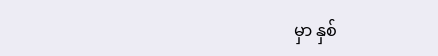မှာ နှစ်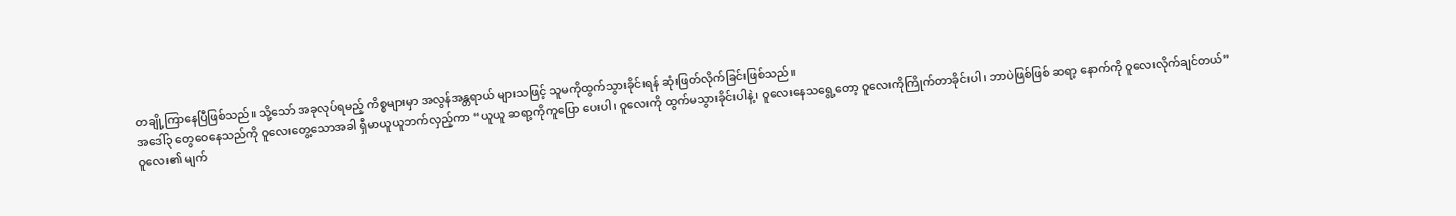တချို့ကြာနေပြီဖြစ်သည်။ သို့သော် အခုလုပ်ရမည့် ကိစ္စများမှာ အလွန်အန္တရာယ် များသဖြင့် သူမကိုထွက်သွားခိုင်းရန် ဆုံးဖြတ်လိုက်ခြင်းဖြစ်သည်။
အဒေါ်၃ တွေဝေနေသည်ကို ဝူလေးတွေ့သောအခါ ရှီမာယူယူဘက်လှည့်ကာ “ယူယူ ဆရာ့ကိုကူပြော ပေးပါ၊ ဝူလေးကို ထွက်မသွားခိုင်းပါနဲ့၊ ဝူလေးနေသရွေ့တော့ ဝူလေးကိုကြိုက်တာခိုင်းပါ၊ ဘာပဲဖြစ်ဖြစ် ဆရာ့ နောက်ကို ဝူလေးလိုက်ချင်တယ်”
ဝူလေး၏ မျက်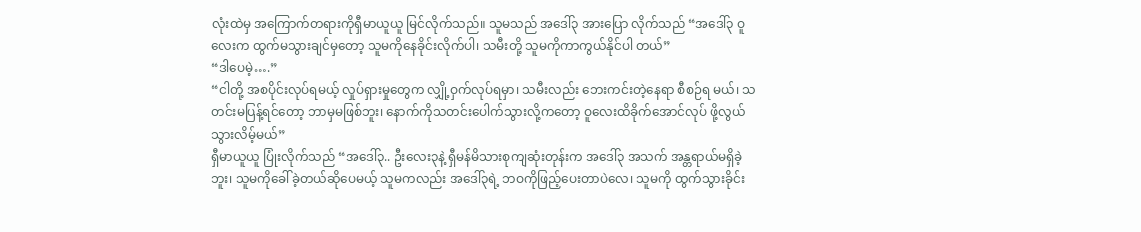လုံးထဲမှ အကြောက်တရားကိုရှီမာယူယူ မြင်လိုက်သည်။ သူမသည် အဒေါ်၃ အားပြော လိုက်သည် “အဒေါ်၃ ဝူလေးက ထွက်မသွားချင်မှတော့ သူမကိုနေခိုင်းလိုက်ပါ၊ သမီးတို့ သူမကိုကာကွယ်နိုင်ပါ တယ်”
“ဒါပေမဲ့….”
“ငါတို့ အစပိုင်းလုပ်ရမယ့် လှုပ်ရှားမှုတွေက လျှို့ဝှက်လုပ်ရမှာ၊ သမီးလည်း ဘေးကင်းတဲ့နေရာ စီစဉ်ရ မယ်၊ သတင်းမပြန့်ရင်တော့ ဘာမှမဖြစ်ဘူး၊ နောက်ကိုသတင်းပေါက်သွားလို့ကတော့ ဝူလေးထိခိုက်အောင်လုပ် ဖို့လွယ်သွားလိမ့်မယ်”
ရှီမာယူယူ ပြုံးလိုက်သည် “အဒေါ်၃.. ဦးလေး၃နဲ့ ရှီမန်မိသားစုကျဆုံးတုန်းက အဒေါ်၃ အသက် အန္တရာယ်မရှိခဲ့ဘူး၊ သူမကိုခေါ်ခဲ့တယ်ဆိုပေမယ့် သူမကလည်း အဒေါ်၃ရဲ့ ဘဝကိုဖြည့်ပေးတာပဲလေ၊ သူမကို ထွက်သွားခိုင်း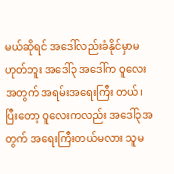မယ်ဆိုရင် အဒေါ်လည်းခံနိုင်မှာမဟုတ်ဘူး အဒေါ်၃ အဒေါ်က ဝူလေးအတွက် အရမ်းအရေးကြီး တယ်၊ ပြီးတော့ ဝူလေးကလည်း အဒေါ်၃အတွက် အရေးကြီးတယ်မလား သူမ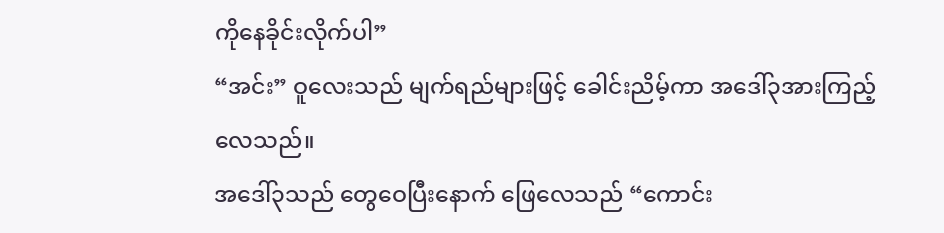ကိုနေခိုင်းလိုက်ပါ”
“အင်း” ဝူလေးသည် မျက်ရည်များဖြင့် ခေါင်းညိမ့်ကာ အဒေါ်၃အားကြည့်လေသည်။
အဒေါ်၃သည် တွေဝေပြီးနောက် ဖြေလေသည် “ကောင်း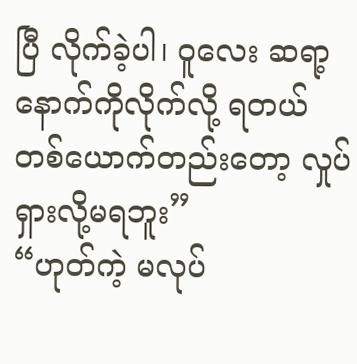ပြီ လိုက်ခဲ့ပါ၊ ဝူလေး ဆရာ့နောက်ကိုလိုက်လို့ ရတယ် တစ်ယောက်တည်းတော့ လှုပ်ရှားလို့မရဘူး”
“ဟုတ်ကဲ့ မလုပ်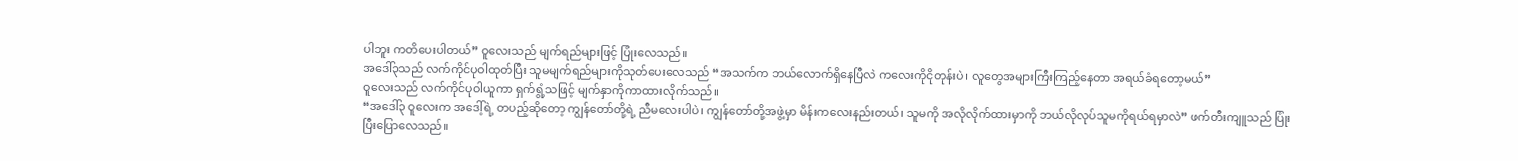ပါဘူး ကတိပေးပါတယ်” ဝူလေးသည် မျက်ရည်များဖြင့် ပြုံးလေသည်။
အဒေါ်၃သည် လက်ကိုင်ပုဝါထုတ်ပြီး သူမမျက်ရည်များကိုသုတ်ပေးလေသည် “အသက်က ဘယ်လောက်ရှိနေပြီလဲ ကလေးကိုငိုတုန်းပဲ၊ လူတွေအများကြီးကြည့်နေတာ အရယ်ခံရတော့မယ်”
ဝူလေးသည် လက်ကိုင်ပုဝါယူကာ ရှက်ရွံ့သဖြင့် မျက်နှာကိုကာထားလိုက်သည်။
“အဒေါ်၃ ဝူလေးက အဒေါ့်ရဲ့ တပည့်ဆိုတော့ ကျွန်တော်တို့ရဲ့ ညီမလေးပါပဲ၊ ကျွန်တော်တို့အဖွဲ့မှာ မိန်းကလေးနည်းတယ်၊ သူမကို အလိုလိုက်ထားမှာကို ဘယ်လိုလုပ်သူမကိုရယ်ရမှာလဲ” ဖက်တီးကျူသည် ပြုံး ပြီးပြောလေသည်။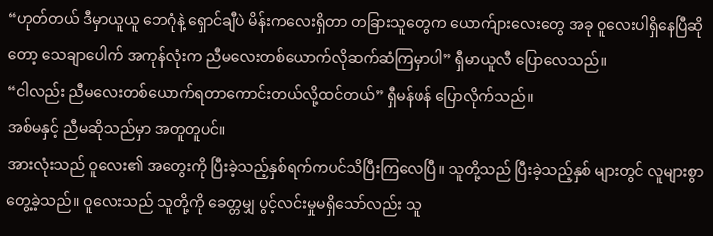“ဟုတ်တယ် ဒီမှာယူယူ ဘေဂုံနဲ့ ရှောင်ချီပဲ မိန်းကလေးရှိတာ တခြားသူတွေက ယောက်ျားလေးတွေ အခု ဝူလေးပါရှိနေပြီဆိုတော့ သေချာပေါက် အကုန်လုံးက ညီမလေးတစ်ယောက်လိုဆက်ဆံကြမှာပါ” ရှီမာယူလီ ပြောလေသည်။
“ငါလည်း ညီမလေးတစ်ယောက်ရတာကောင်းတယ်လို့ထင်တယ်” ရှီမန်ဖန် ပြောလိုက်သည်။
အစ်မနှင့် ညီမဆိုသည်မှာ အတူတူပင်။
အားလုံးသည် ဝူလေး၏ အတွေးကို ပြီးခဲ့သည့်နှစ်ရက်ကပင်သိပြီးကြလေပြီ။ သူတို့သည် ပြီးခဲ့သည့်နှစ် များတွင် လူများစွာတွေ့ခဲ့သည်။ ဝူလေးသည် သူတို့ကို ခေတ္တမျှ ပွင့်လင်းမှုမရှိသော်လည်း သူ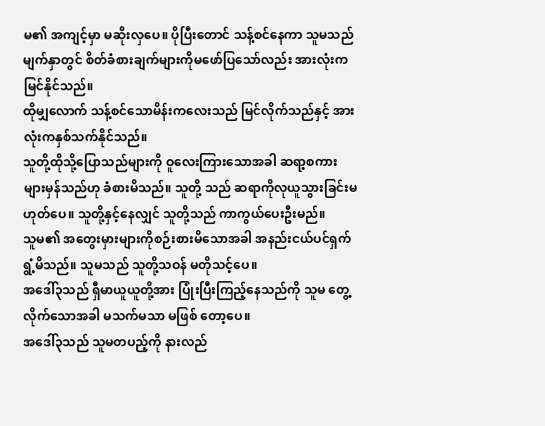မ၏ အကျင့်မှာ မဆိုးလှပေ။ ပိုပြီးတောင် သန့်စင်နေကာ သူမသည် မျက်နှာတွင် စိတ်ခံစားချက်များကိုမဖော်ပြသော်လည်း အားလုံးကမြင်နိုင်သည်။
ထိုမျှလောက် သန့်စင်သောမိန်းကလေးသည် မြင်လိုက်သည်နှင့် အားလုံးကနှစ်သက်နိုင်သည်။
သူတို့ထိုသို့ပြောသည်များကို ဝူလေးကြားသောအခါ ဆရာ့စကားများမှန်သည်ဟု ခံစားမိသည်။ သူတို့ သည် ဆရာကိုလုယူသွားခြင်းမဟုတ်ပေ။ သူတို့နှင့်နေလျှင် သူတို့သည် ကာကွယ်ပေးဦးမည်။
သူမ၏ အတွေးမှားများကိုစဉ်းစားမိသောအခါ အနည်းငယ်ပင်ရှက်ရွံ့မိသည်။ သူမသည် သူတို့သဝန် မတိုသင့်ပေ။
အဒေါ်၃သည် ရှီမာယူယူတို့အား ပြုံးပြီးကြည့်နေသည်ကို သူမ တွေ့လိုက်သောအခါ မသက်မသာ မဖြစ် တော့ပေ။
အဒေါ်၃သည် သူမတပည့်ကို နားလည်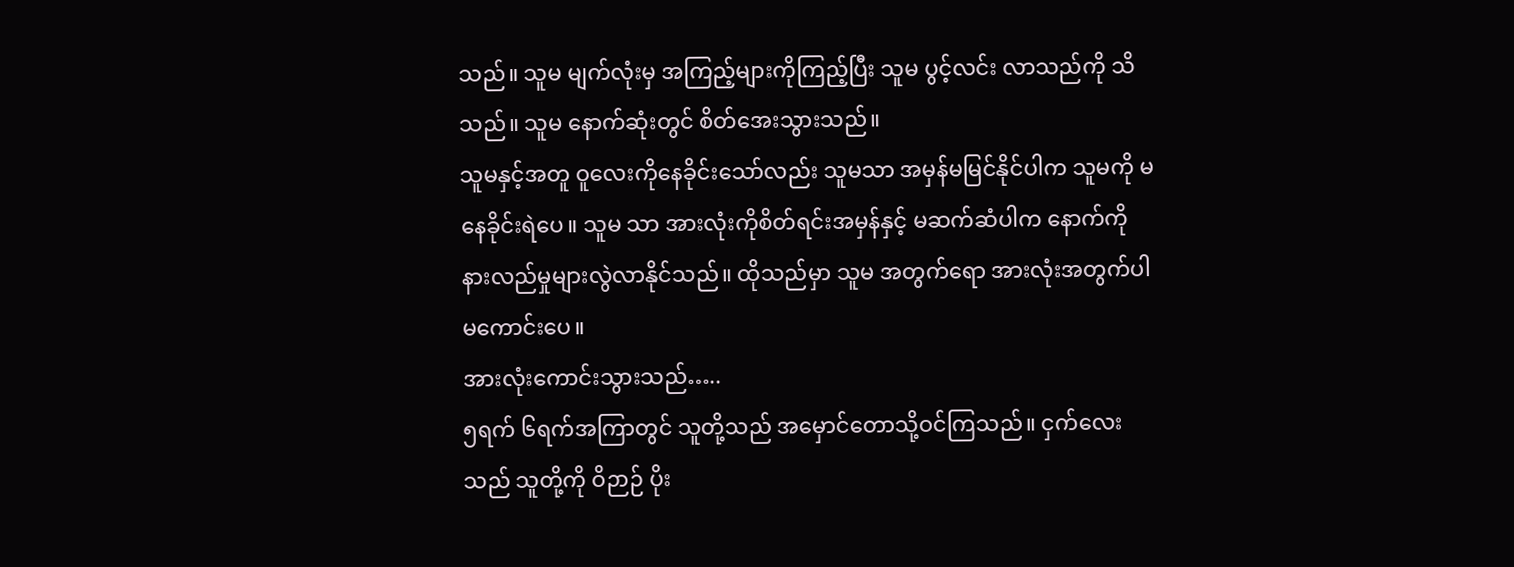သည်။ သူမ မျက်လုံးမှ အကြည့်များကိုကြည့်ပြီး သူမ ပွင့်လင်း လာသည်ကို သိသည်။ သူမ နောက်ဆုံးတွင် စိတ်အေးသွားသည်။
သူမနှင့်အတူ ဝူလေးကိုနေခိုင်းသော်လည်း သူမသာ အမှန်မမြင်နိုင်ပါက သူမကို မနေခိုင်းရဲပေ။ သူမ သာ အားလုံးကိုစိတ်ရင်းအမှန်နှင့် မဆက်ဆံပါက နောက်ကို နားလည်မှုများလွဲလာနိုင်သည်။ ထိုသည်မှာ သူမ အတွက်ရော အားလုံးအတွက်ပါမကောင်းပေ။
အားလုံးကောင်းသွားသည်…..
၅ရက် ၆ရက်အကြာတွင် သူတို့သည် အမှောင်တောသို့ဝင်ကြသည်။ ငှက်လေးသည် သူတို့ကို ဝိဉာဉ် ပိုး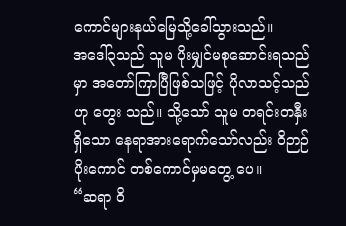ကောင်များနယ်မြေသို့ခေါ်သွားသည်။
အဒေါ်၃သည် သူမ ပိုးမျှင်မစုဆောင်းရသည်မှာ အတော်ကြာပြီဖြစ်သဖြင့် ပိုလာသင့်သည်ဟု တွေး သည်။ သို့သော် သူမ တရင်းတနှီးရှိသော နေရာအားရောက်သော်လည်း ဝိဉာဉ်ပိုးကောင် တစ်ကောင်မှမတွေ့ ပေ။
“ဆရာ ဝိ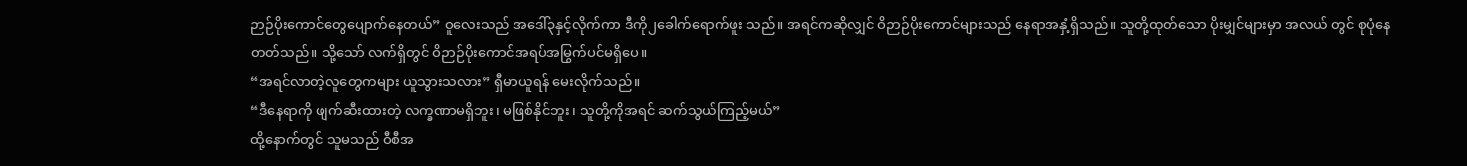ဉာဉ်ပိုးကောင်တွေပျောက်နေတယ်” ဝူလေးသည် အဒေါ်၃နှင့်လိုက်ကာ ဒီကို၂ခေါက်ရောက်ဖူး သည်။ အရင်ကဆိုလျှင် ဝိဉာဉ်ပိုးကောင်များသည် နေရာအနှံ့ရှိသည်။ သူတို့ထုတ်သော ပိုးမျှင်များမှာ အလယ် တွင် စုပုံနေတတ်သည်။ သို့သော် လက်ရှိတွင် ဝိဉာဉ်ပိုးကောင်အရပ်အမြွက်ပင်မရှိပေ။
“အရင်လာတဲ့လူတွေကများ ယူသွားသလား” ရှီမာယူရန် မေးလိုက်သည်။
“ဒီနေရာကို ဖျက်ဆီးထားတဲ့ လက္ခဏာမရှိဘူး၊ မဖြစ်နိုင်ဘူး၊ သူတို့ကိုအရင် ဆက်သွယ်ကြည့်မယ်”
ထို့နောက်တွင် သူမသည် ဝီစီအ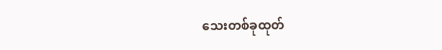သေးတစ်ခုထုတ်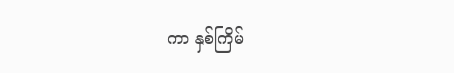ကာ နှစ်ကြိမ်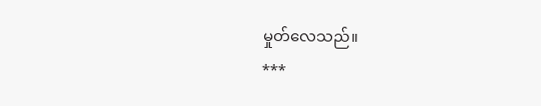မှုတ်လေသည်။
***